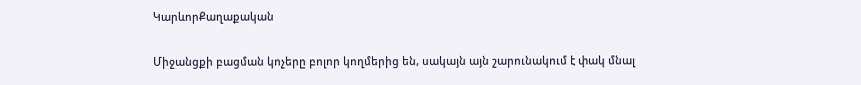ԿարևորՔաղաքական

Միջանցքի բացման կոչերը բոլոր կողմերից են, սակայն այն շարունակում է փակ մնալ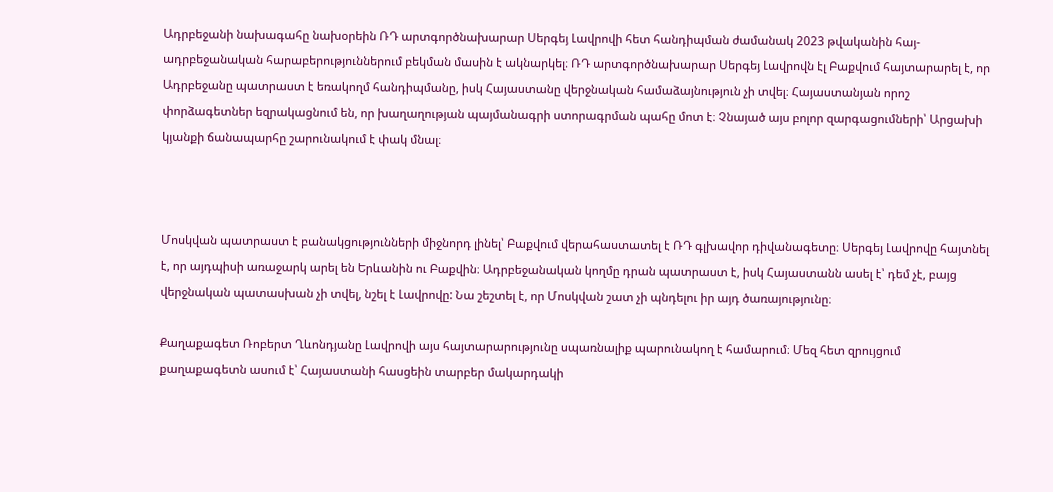Ադրբեջանի նախագահը նախօրեին ՌԴ արտգործնախարար Սերգեյ Լավրովի հետ հանդիպման ժամանակ 2023 թվականին հայ-ադրբեջանական հարաբերություններում բեկման մասին է ակնարկել։ ՌԴ արտգործնախարար Սերգեյ Լավրովն էլ Բաքվում հայտարարել է, որ Ադրբեջանը պատրաստ է եռակողմ հանդիպմանը, իսկ Հայաստանը վերջնական համաձայնություն չի տվել։ Հայաստանյան որոշ փորձագետներ եզրակացնում են, որ խաղաղության պայմանագրի ստորագրման պահը մոտ է։ Չնայած այս բոլոր զարգացումների՝ Արցախի կյանքի ճանապարհը շարունակում է փակ մնալ։



Մոսկվան պատրաստ է բանակցությունների միջնորդ լինել՝ Բաքվում վերահաստատել է ՌԴ գլխավոր դիվանագետը։ Սերգեյ Լավրովը հայտնել է, որ այդպիսի առաջարկ արել են Երևանին ու Բաքվին։ Ադրբեջանական կողմը դրան պատրաստ է, իսկ Հայաստանն ասել է՝ դեմ չէ, բայց վերջնական պատասխան չի տվել, նշել է Լավրովը: Նա շեշտել է, որ Մոսկվան շատ չի պնդելու իր այդ ծառայությունը։

Քաղաքագետ Ռոբերտ Ղևոնդյանը Լավրովի այս հայտարարությունը սպառնալիք պարունակող է համարում։ Մեզ հետ զրույցում քաղաքագետն ասում է՝ Հայաստանի հասցեին տարբեր մակարդակի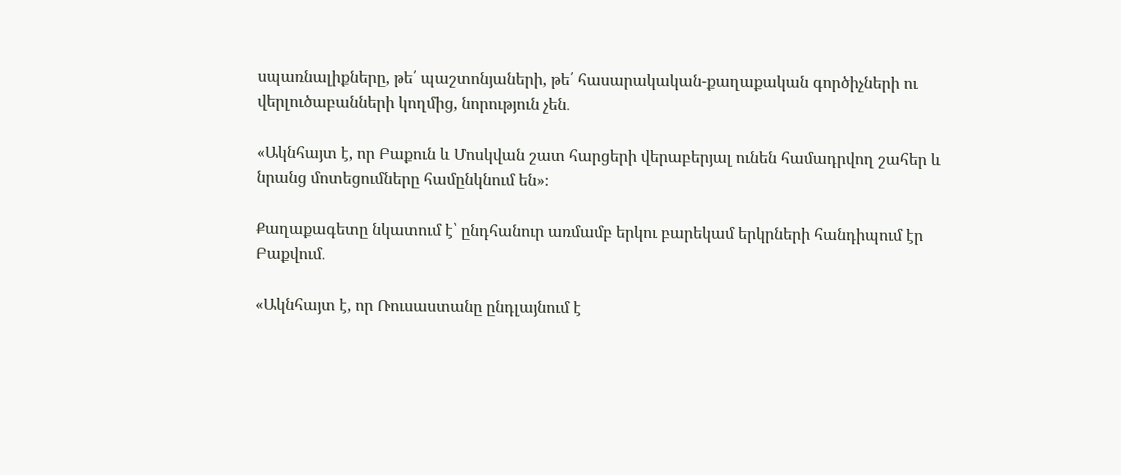սպառնալիքները, թե՛ պաշտոնյաների, թե՛ հասարակական-քաղաքական գործիչների ու վերլուծաբանների կողմից, նորություն չեն․

«Ակնհայտ է, որ Բաքուն և Մոսկվան շատ հարցերի վերաբերյալ ունեն համադրվող շահեր և նրանց մոտեցումները համընկնում են»։

Քաղաքագետը նկատում է՝ ընդհանուր առմամբ երկու բարեկամ երկրների հանդիպում էր Բաքվում․

«Ակնհայտ է, որ Ռուսաստանը ընդլայնում է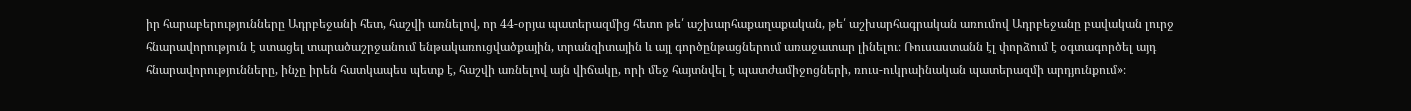իր հարաբերությունները Ադրբեջանի հետ, հաշվի առնելով, որ 44-օրյա պատերազմից հետո թե՛ աշխարհաքաղաքական, թե՛ աշխարհագրական առումով Ադրբեջանը բավական լուրջ  հնարավորություն է ստացել տարածաշրջանում ենթակառուցվածքային, տրանզիտային և այլ գործընթացներում առաջատար լինելու։ Ռուսաստանն էլ փորձում է օգտագործել այդ հնարավորությունները, ինչը իրեն հատկապես պետք է, հաշվի առնելով այն վիճակը, որի մեջ հայտնվել է պատժամիջոցների, ռուս-ուկրաինական պատերազմի արդյունքում»։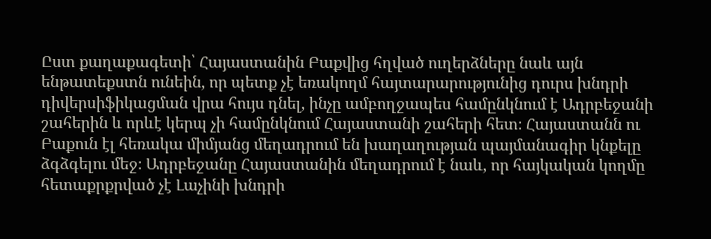Ըստ քաղաքագետի՝ Հայաստանին Բաքվից հղված ուղերձները նաև այն ենթատեքստն ունեին, որ պետք չէ եռակողմ հայտարարությունից դուրս խնդրի դիվերսիֆիկացման վրա հույս դնել, ինչը ամբողջապես համընկնում է Ադրբեջանի շահերին և որևէ կերպ չի համընկնում Հայաստանի շահերի հետ։ Հայաստանն ու Բաքուն էլ հեռակա միմյանց մեղադրում են խաղաղության պայմանագիր կնքելը ձգձգելու մեջ։ Ադրբեջանը Հայաստանին մեղադրում է նաև, որ հայկական կողմը հետաքրքրված չէ Լաչինի խնդրի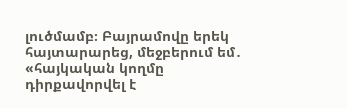լուծմամբ։ Բայրամովը երեկ հայտարարեց, մեջբերում եմ․ «հայկական կողմը դիրքավորվել է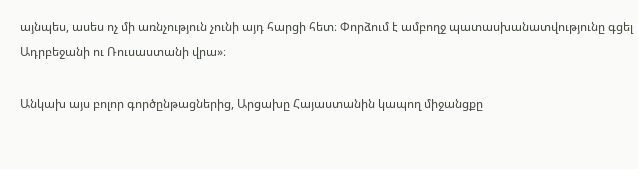այնպես, ասես ոչ մի առնչություն չունի այդ հարցի հետ։ Փորձում է ամբողջ պատասխանատվությունը գցել Ադրբեջանի ու Ռուսաստանի վրա»։

Անկախ այս բոլոր գործընթացներից, Արցախը Հայաստանին կապող միջանցքը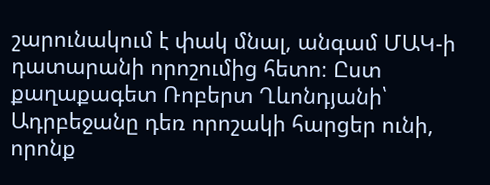շարունակում է փակ մնալ, անգամ ՄԱԿ-ի դատարանի որոշումից հետո։ Ըստ քաղաքագետ Ռոբերտ Ղևոնդյանի՝ Ադրբեջանը դեռ որոշակի հարցեր ունի, որոնք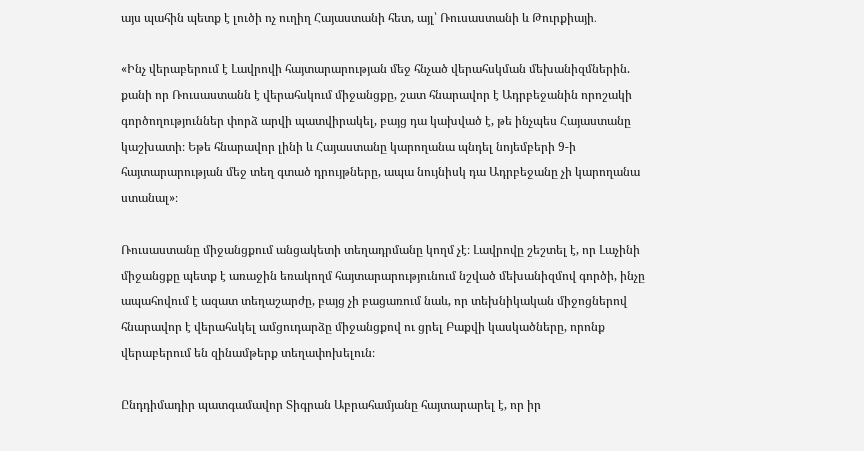այս պահին պետք է լուծի ոչ ուղիղ Հայաստանի հետ, այլ՝ Ռուսաստանի և Թուրքիայի․

«Ինչ վերաբերում է Լավրովի հայտարարության մեջ հնչած վերահսկման մեխանիզմներին. քանի որ Ռուսաստանն է վերահսկում միջանցքը, շատ հնարավոր է Ադրբեջանին որոշակի գործողություններ փորձ արվի պատվիրակել, բայց դա կախված է, թե ինչպես Հայաստանը կաշխատի։ Եթե հնարավոր լինի և Հայաստանը կարողանա պնդել նոյեմբերի 9-ի հայտարարության մեջ տեղ գտած դրույթները, ապա նույնիսկ դա Ադրբեջանը չի կարողանա ստանալ»։

Ռուսաստանը միջանցքում անցակետի տեղադրմանը կողմ չէ։ Լավրովը շեշտել է, որ Լաչինի միջանցքը պետք է առաջին եռակողմ հայտարարությունում նշված մեխանիզմով գործի, ինչը ապահովում է ազատ տեղաշարժը, բայց չի բացառում նաև, որ տեխնիկական միջոցներով հնարավոր է վերահսկել ամցուդարձը միջանցքով ու ցրել Բաքվի կասկածները, որոնք վերաբերում են զինամթերք տեղափոխելուն։

Ընդդիմադիր պատգամավոր Տիգրան Աբրահամյանը հայտարարել է, որ իր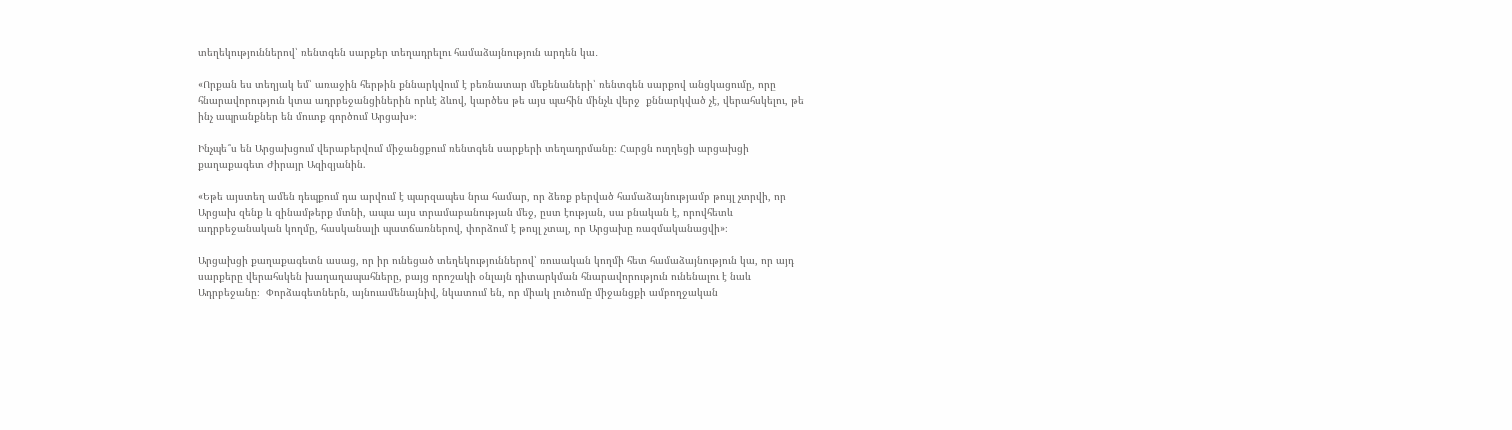տեղեկություններով՝ ռենտգեն սարքեր տեղադրելու համաձայնություն արդեն կա․

«Որքան ես տեղյակ եմ՝ առաջին հերթին քննարկվում է բեռնատար մեքենաների՝ ռենտգեն սարքով անցկացումը, որը հնարավորություն կտա ադրբեջանցիներին որևէ ձևով, կարծես թե այս պահին մինչև վերջ  քննարկված չէ, վերահսկելու, թե ինչ ապրանքներ են մուտք գործում Արցախ»։

Ինչպե՞ս են Արցախցում վերաբերվում միջանցքում ռենտգեն սարքերի տեղադրմանը։ Հարցն ուղղեցի արցախցի քաղաքագետ Ժիրայր Ազիզյանին.

«Եթե այստեղ ամեն դեպքում դա արվում է պարզապես նրա համար, որ ձեռք բերված համաձայնությամբ թույլ չտրվի, որ Արցախ զենք և զինամթերք մտնի, ապա այս տրամաբանության մեջ, ըստ էության, սա բնական է, որովհետև ադրբեջանական կողմը, հասկանալի պատճառներով, փորձում է թույլ չտալ, որ Արցախը ռազմականացվի»։

Արցախցի քաղաքագետն ասաց, որ իր ունեցած տեղեկություններով՝ ռուսական կողմի հետ համաձայնություն կա, որ այդ սարքերը վերահսկեն խաղաղապահները, բայց որոշակի օնլայն դիտարկման հնարավորություն ունենալու է նաև Ադրբեջանը։  Փորձագետներն, այնուամենայնիվ, նկատում են, որ միակ լուծումը միջանցքի ամբողջական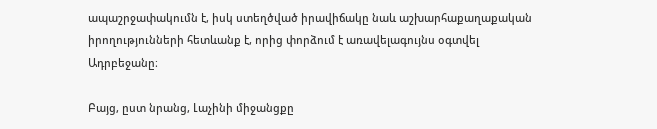ապաշրջափակումն է, իսկ ստեղծված իրավիճակը նաև աշխարհաքաղաքական իրողությունների հետևանք է, որից փորձում է առավելագույնս օգտվել Ադրբեջանը։

Բայց, ըստ նրանց, Լաչինի միջանցքը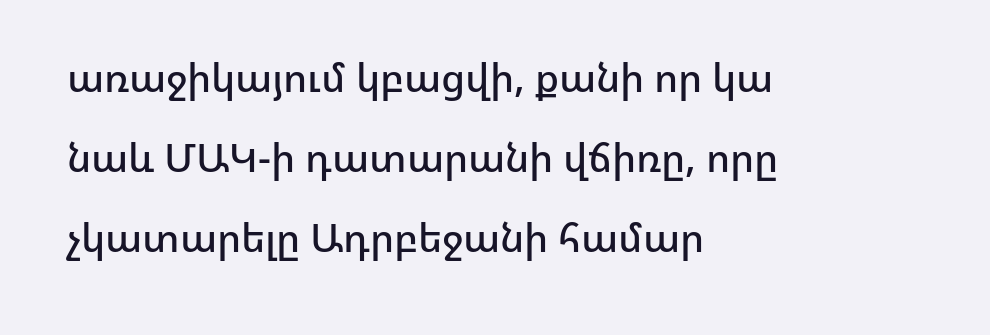առաջիկայում կբացվի, քանի որ կա նաև ՄԱԿ-ի դատարանի վճիռը, որը չկատարելը Ադրբեջանի համար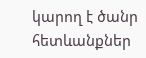կարող է ծանր հետևանքներ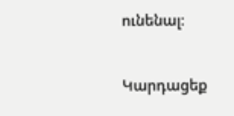ունենալ։

Կարդացեք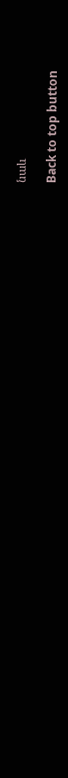նաև

Back to top button